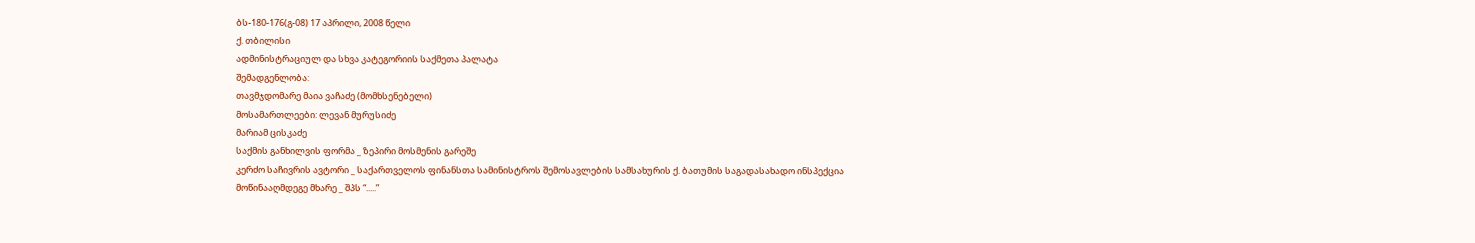ბს-180-176(გ-08) 17 აპრილი, 2008 წელი
ქ. თბილისი
ადმინისტრაციულ და სხვა კატეგორიის საქმეთა პალატა
შემადგენლობა:
თავმჯდომარე მაია ვაჩაძე (მომხსენებელი)
მოსამართლეები: ლევან მურუსიძე
მარიამ ცისკაძე
საქმის განხილვის ფორმა _ ზეპირი მოსმენის გარეშე
კერძო საჩივრის ავტორი _ საქართველოს ფინანსთა სამინისტროს შემოსავლების სამსახურის ქ. ბათუმის საგადასახადო ინსპექცია
მოწინააღმდეგე მხარე _ შპს “.....”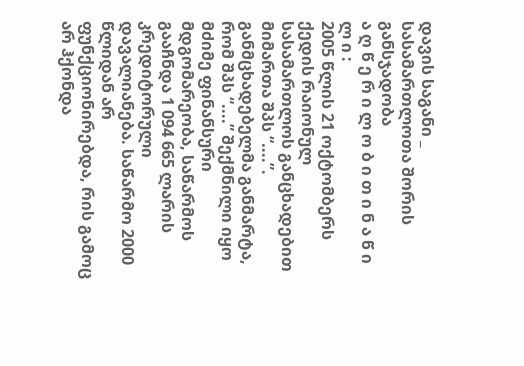დავის საგანი _ სასამართლოთა შორის განსჯადობა
ა ღ წ ე რ ი ლ ო ბ ი თ ი ნ ა წ ი ლ ი :
2005 წლის 21 ოქტომბერს ქედის რაიონულ სასამართლოს განცხადებით მიმართა შპს “....”.
განმცხადებელმა განმარტა, რომ შპს “....” შექმნილი იყო მძიმე ფინანსური მდგომარეობა, საწარმოს გააჩნდა 1 094 665 ლარის კრედიტორული დავალიანება. საწარმო 2000 წლიდან არ ფუნქციონირებდა, რის გამოც არ ჰქონდა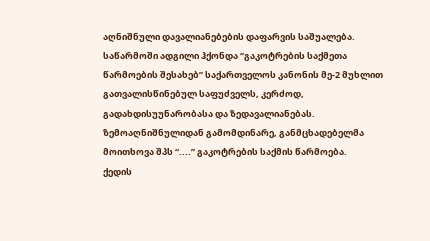აღნიშნული დავალიანებების დაფარვის საშუალება. საწარმოში ადგილი ჰქონდა “გაკოტრების საქმეთა წარმოების შესახებ” საქართველოს კანონის მე-2 მუხლით გათვალისწინებულ საფუძველს, კერძოდ, გადახდისუუნარობასა და ზედავალიანებას.
ზემოაღნიშნულიდან გამომდინარე, განმცხადებელმა მოითხოვა შპს “....” გაკოტრების საქმის წარმოება.
ქედის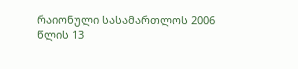რაიონული სასამართლოს 2006 წლის 13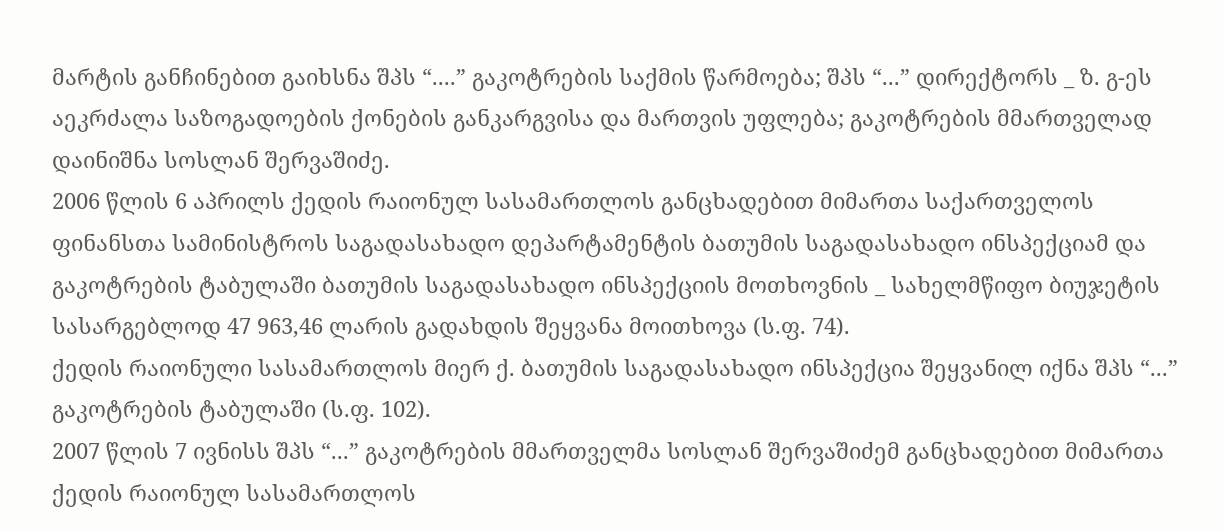მარტის განჩინებით გაიხსნა შპს “....” გაკოტრების საქმის წარმოება; შპს “...” დირექტორს _ ზ. გ-ეს აეკრძალა საზოგადოების ქონების განკარგვისა და მართვის უფლება; გაკოტრების მმართველად დაინიშნა სოსლან შერვაშიძე.
2006 წლის 6 აპრილს ქედის რაიონულ სასამართლოს განცხადებით მიმართა საქართველოს ფინანსთა სამინისტროს საგადასახადო დეპარტამენტის ბათუმის საგადასახადო ინსპექციამ და გაკოტრების ტაბულაში ბათუმის საგადასახადო ინსპექციის მოთხოვნის _ სახელმწიფო ბიუჯეტის სასარგებლოდ 47 963,46 ლარის გადახდის შეყვანა მოითხოვა (ს.ფ. 74).
ქედის რაიონული სასამართლოს მიერ ქ. ბათუმის საგადასახადო ინსპექცია შეყვანილ იქნა შპს “...” გაკოტრების ტაბულაში (ს.ფ. 102).
2007 წლის 7 ივნისს შპს “...” გაკოტრების მმართველმა სოსლან შერვაშიძემ განცხადებით მიმართა ქედის რაიონულ სასამართლოს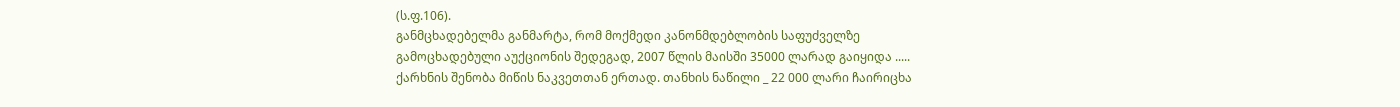(ს.ფ.106).
განმცხადებელმა განმარტა, რომ მოქმედი კანონმდებლობის საფუძველზე გამოცხადებული აუქციონის შედეგად, 2007 წლის მაისში 35000 ლარად გაიყიდა ..... ქარხნის შენობა მიწის ნაკვეთთან ერთად. თანხის ნაწილი _ 22 000 ლარი ჩაირიცხა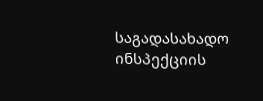საგადასახადო ინსპექციის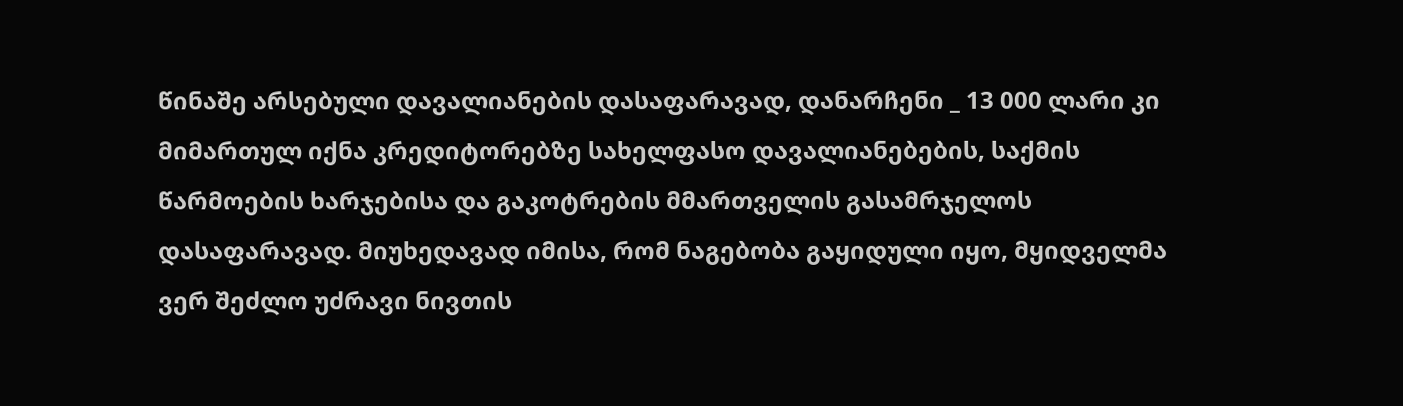წინაშე არსებული დავალიანების დასაფარავად, დანარჩენი _ 13 000 ლარი კი მიმართულ იქნა კრედიტორებზე სახელფასო დავალიანებების, საქმის წარმოების ხარჯებისა და გაკოტრების მმართველის გასამრჯელოს დასაფარავად. მიუხედავად იმისა, რომ ნაგებობა გაყიდული იყო, მყიდველმა ვერ შეძლო უძრავი ნივთის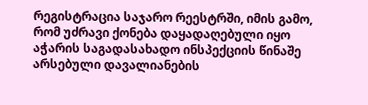რეგისტრაცია საჯარო რეესტრში, იმის გამო, რომ უძრავი ქონება დაყადაღებული იყო აჭარის საგადასახადო ინსპექციის წინაშე არსებული დავალიანების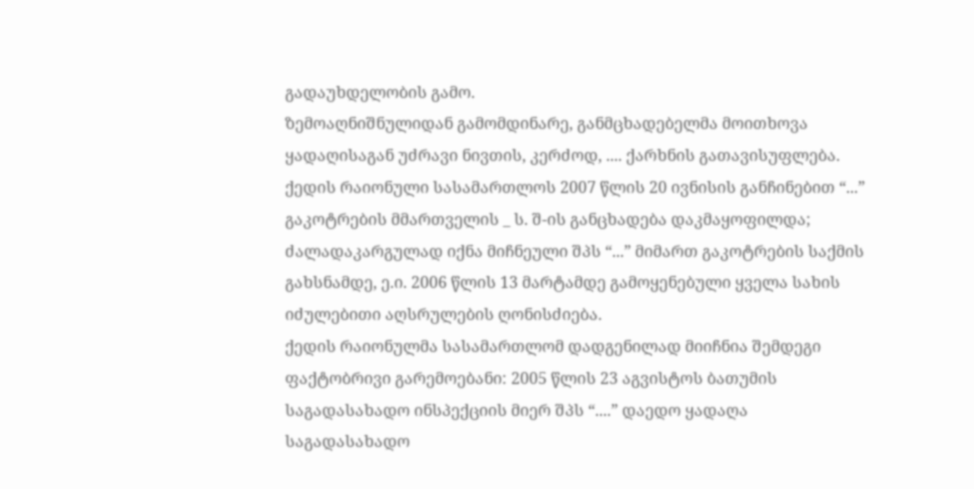გადაუხდელობის გამო.
ზემოაღნიშნულიდან გამომდინარე, განმცხადებელმა მოითხოვა ყადაღისაგან უძრავი ნივთის, კერძოდ, .... ქარხნის გათავისუფლება.
ქედის რაიონული სასამართლოს 2007 წლის 20 ივნისის განჩინებით “...” გაკოტრების მმართველის _ ს. შ-ის განცხადება დაკმაყოფილდა; ძალადაკარგულად იქნა მიჩნეული შპს “...” მიმართ გაკოტრების საქმის გახსნამდე, ე.ი. 2006 წლის 13 მარტამდე გამოყენებული ყველა სახის იძულებითი აღსრულების ღონისძიება.
ქედის რაიონულმა სასამართლომ დადგენილად მიიჩნია შემდეგი ფაქტობრივი გარემოებანი: 2005 წლის 23 აგვისტოს ბათუმის საგადასახადო ინსპექციის მიერ შპს “....” დაედო ყადაღა საგადასახადო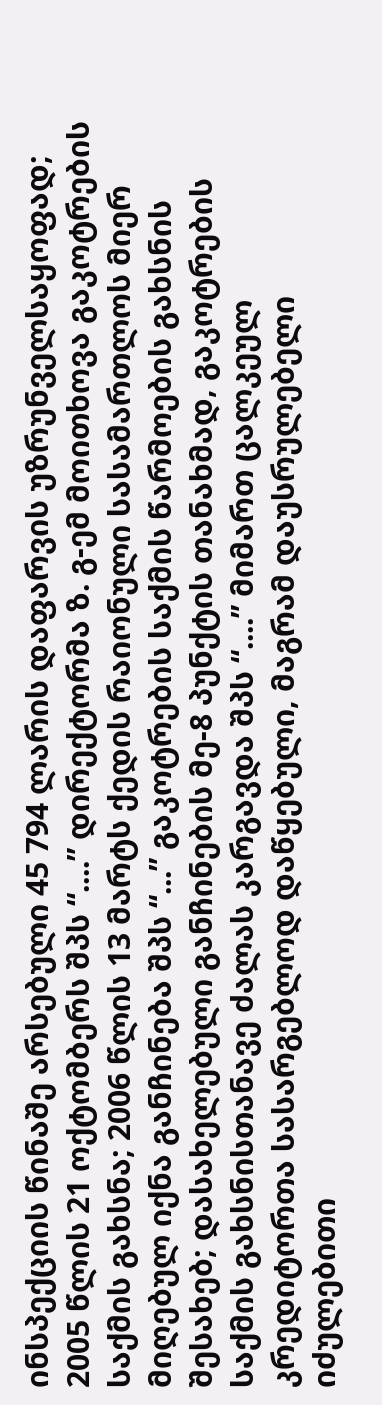ინსპექციის წინაშე არსებული 45 794 ლარის დაფარვის უზრუნველსაყოფად; 2005 წლის 21 ოქტომბერს შპს “....” დირექტორმა ზ. გ-ემ მოითხოვა გაკოტრების საქმის გახსნა; 2006 წლის 13 მარტს ქედის რაიონული სასამართლოს მიერ მიღებულ იქნა განჩინება შპს “...” გაკოტრების საქმის წარმოების გახსნის შესახებ; დასახელებული განჩინების მე-8 პუნქტის თანახმად, გაკოტრების საქმის გახსნისთანავე ძალას კარგავდა შპს “....” მიმართ ცალკეულ კრედიტორთა სასარგებლოდ დაწყებული, მაგრამ დაუსრულებელი იძულებითი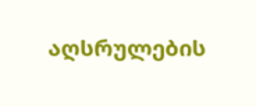აღსრულების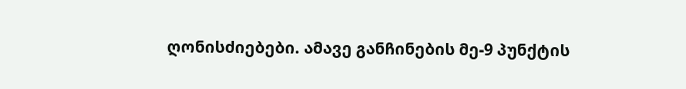ღონისძიებები. ამავე განჩინების მე-9 პუნქტის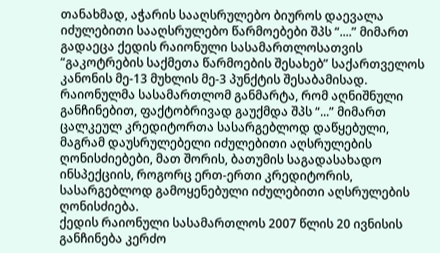თანახმად, აჭარის სააღსრულებო ბიუროს დაევალა იძულებითი სააღსრულებო წარმოებები შპს “....” მიმართ გადაეცა ქედის რაიონული სასამართლოსათვის “გაკოტრების საქმეთა წარმოების შესახებ” საქართველოს კანონის მე-13 მუხლის მე-3 პუნქტის შესაბამისად.
რაიონულმა სასამართლომ განმარტა, რომ აღნიშნული განჩინებით, ფაქტობრივად გაუქმდა შპს “...” მიმართ ცალკეულ კრედიტორთა სასარგებლოდ დაწყებული, მაგრამ დაუსრულებელი იძულებითი აღსრულების ღონისძიებები, მათ შორის, ბათუმის საგადასახადო ინსპექციის, როგორც ერთ-ერთი კრედიტორის, სასარგებლოდ გამოყენებული იძულებითი აღსრულების ღონისძიება.
ქედის რაიონული სასამართლოს 2007 წლის 20 ივნისის განჩინება კერძო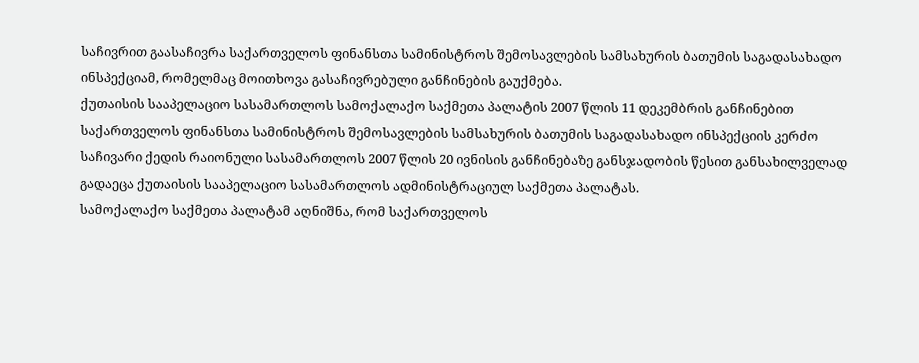საჩივრით გაასაჩივრა საქართველოს ფინანსთა სამინისტროს შემოსავლების სამსახურის ბათუმის საგადასახადო ინსპექციამ, რომელმაც მოითხოვა გასაჩივრებული განჩინების გაუქმება.
ქუთაისის სააპელაციო სასამართლოს სამოქალაქო საქმეთა პალატის 2007 წლის 11 დეკემბრის განჩინებით საქართველოს ფინანსთა სამინისტროს შემოსავლების სამსახურის ბათუმის საგადასახადო ინსპექციის კერძო საჩივარი ქედის რაიონული სასამართლოს 2007 წლის 20 ივნისის განჩინებაზე განსჯადობის წესით განსახილველად გადაეცა ქუთაისის სააპელაციო სასამართლოს ადმინისტრაციულ საქმეთა პალატას.
სამოქალაქო საქმეთა პალატამ აღნიშნა, რომ საქართველოს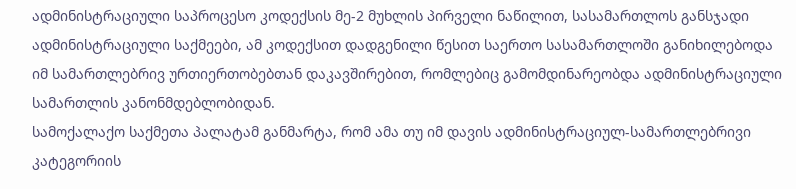ადმინისტრაციული საპროცესო კოდექსის მე-2 მუხლის პირველი ნაწილით, სასამართლოს განსჯადი ადმინისტრაციული საქმეები, ამ კოდექსით დადგენილი წესით საერთო სასამართლოში განიხილებოდა იმ სამართლებრივ ურთიერთობებთან დაკავშირებით, რომლებიც გამომდინარეობდა ადმინისტრაციული სამართლის კანონმდებლობიდან.
სამოქალაქო საქმეთა პალატამ განმარტა, რომ ამა თუ იმ დავის ადმინისტრაციულ-სამართლებრივი კატეგორიის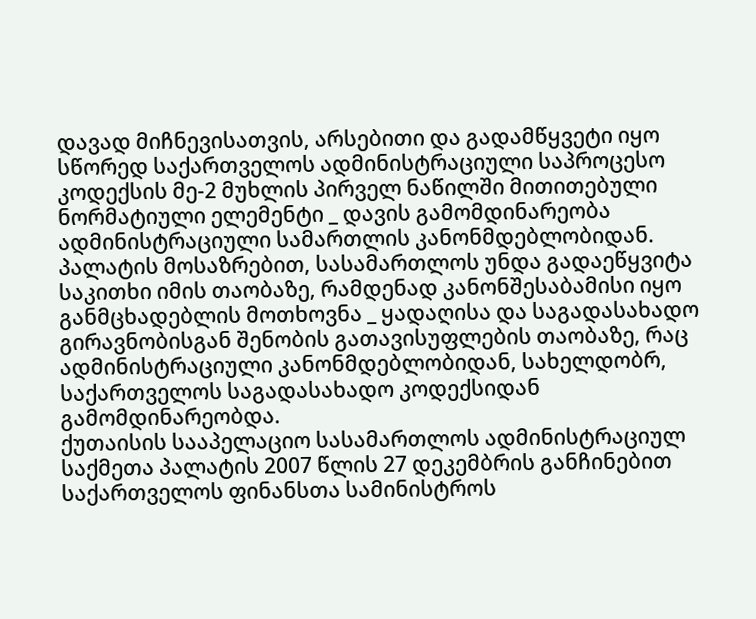დავად მიჩნევისათვის, არსებითი და გადამწყვეტი იყო სწორედ საქართველოს ადმინისტრაციული საპროცესო კოდექსის მე-2 მუხლის პირველ ნაწილში მითითებული ნორმატიული ელემენტი _ დავის გამომდინარეობა ადმინისტრაციული სამართლის კანონმდებლობიდან. პალატის მოსაზრებით, სასამართლოს უნდა გადაეწყვიტა საკითხი იმის თაობაზე, რამდენად კანონშესაბამისი იყო განმცხადებლის მოთხოვნა _ ყადაღისა და საგადასახადო გირავნობისგან შენობის გათავისუფლების თაობაზე, რაც ადმინისტრაციული კანონმდებლობიდან, სახელდობრ, საქართველოს საგადასახადო კოდექსიდან გამომდინარეობდა.
ქუთაისის სააპელაციო სასამართლოს ადმინისტრაციულ საქმეთა პალატის 2007 წლის 27 დეკემბრის განჩინებით საქართველოს ფინანსთა სამინისტროს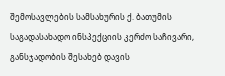შემოსავლების სამსახურის ქ. ბათუმის საგადასახადო ინსპექციის კერძო საჩივარი, განსჯადობის შესახებ დავის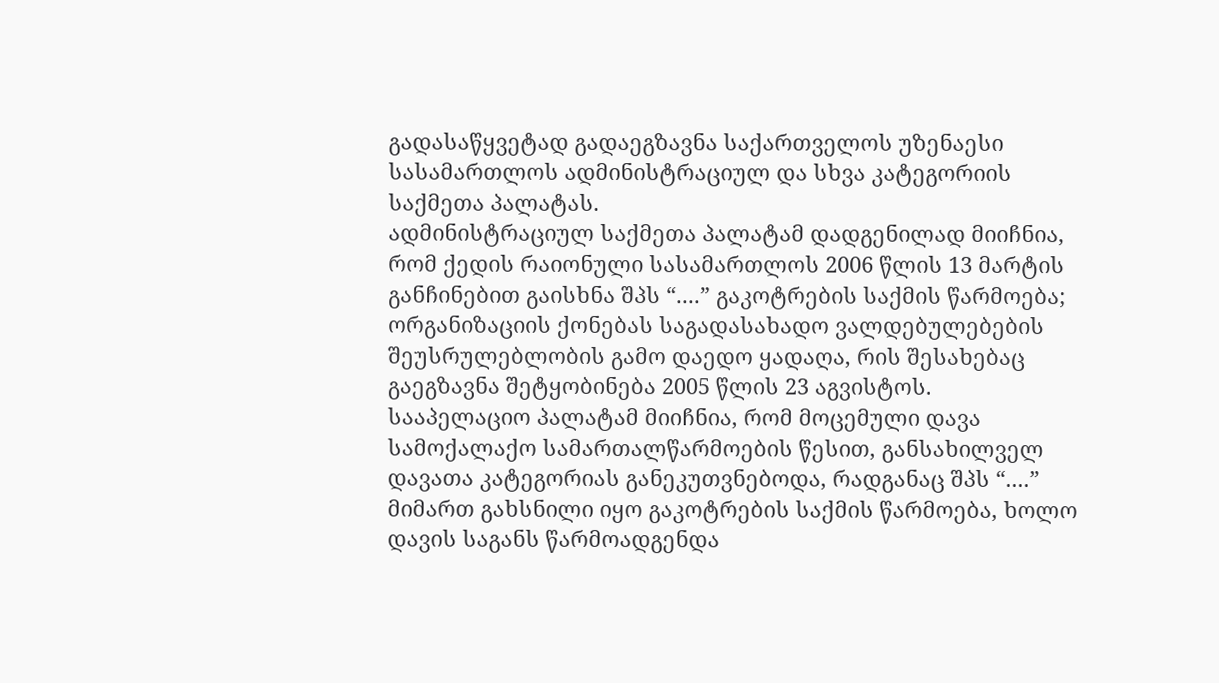გადასაწყვეტად გადაეგზავნა საქართველოს უზენაესი სასამართლოს ადმინისტრაციულ და სხვა კატეგორიის საქმეთა პალატას.
ადმინისტრაციულ საქმეთა პალატამ დადგენილად მიიჩნია, რომ ქედის რაიონული სასამართლოს 2006 წლის 13 მარტის განჩინებით გაისხნა შპს “....” გაკოტრების საქმის წარმოება; ორგანიზაციის ქონებას საგადასახადო ვალდებულებების შეუსრულებლობის გამო დაედო ყადაღა, რის შესახებაც გაეგზავნა შეტყობინება 2005 წლის 23 აგვისტოს.
სააპელაციო პალატამ მიიჩნია, რომ მოცემული დავა სამოქალაქო სამართალწარმოების წესით, განსახილველ დავათა კატეგორიას განეკუთვნებოდა, რადგანაც შპს “....” მიმართ გახსნილი იყო გაკოტრების საქმის წარმოება, ხოლო დავის საგანს წარმოადგენდა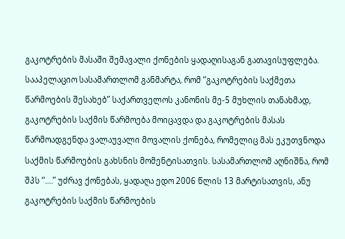გაკოტრების მასაში შემავალი ქონების ყადაღისაგან გათავისუფლება.
სააპელაციო სასამართლომ განმარტა, რომ “გაკოტრების საქმეთა წარმოების შესახებ” საქართველოს კანონის მე-5 მუხლის თანახმად, გაკოტრების საქმის წარმოება მოიცავდა და გაკოტრების მასას წარმოადგენდა ვალაუვალი მოვალის ქონება, რომელიც მას ეკუთვნოდა საქმის წარმოების გახსნის მომენტისათვის. სასამართლომ აღნიშნა, რომ შპს “....” უძრავ ქონებას, ყადაღა ედო 2006 წლის 13 მარტისათვის, ანუ გაკოტრების საქმის წარმოების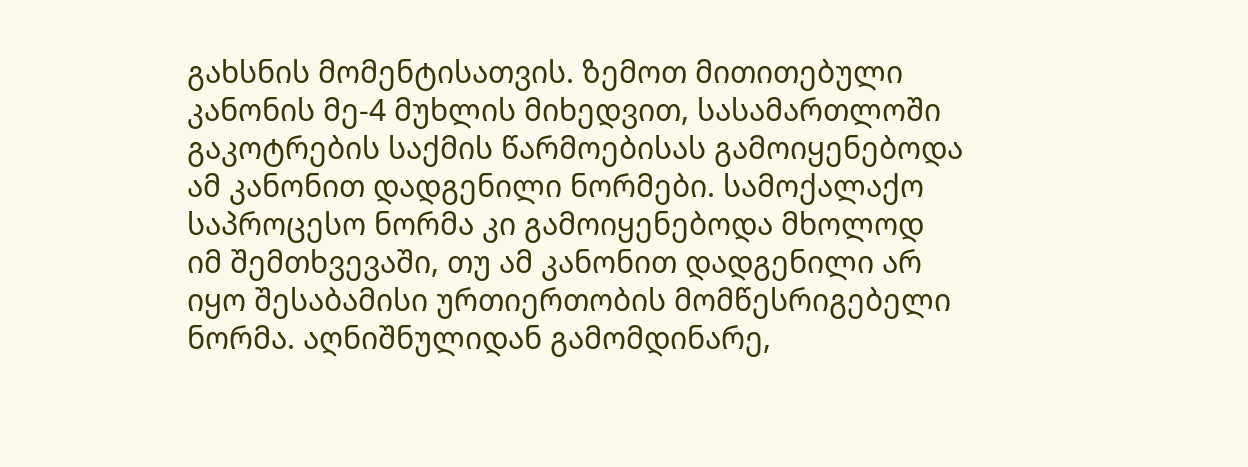გახსნის მომენტისათვის. ზემოთ მითითებული კანონის მე-4 მუხლის მიხედვით, სასამართლოში გაკოტრების საქმის წარმოებისას გამოიყენებოდა ამ კანონით დადგენილი ნორმები. სამოქალაქო საპროცესო ნორმა კი გამოიყენებოდა მხოლოდ იმ შემთხვევაში, თუ ამ კანონით დადგენილი არ იყო შესაბამისი ურთიერთობის მომწესრიგებელი ნორმა. აღნიშნულიდან გამომდინარე,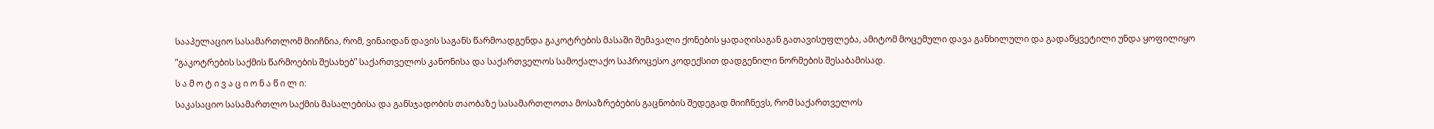სააპელაციო სასამართლომ მიიჩნია, რომ, ვინაიდან დავის საგანს წარმოადგენდა გაკოტრების მასაში შემავალი ქონების ყადაღისაგან გათავისუფლება, ამიტომ მოცემული დავა განხილული და გადაწყვეტილი უნდა ყოფილიყო “გაკოტრების საქმის წარმოების შესახებ” საქართველოს კანონისა და საქართველოს სამოქალაქო საპროცესო კოდექსით დადგენილი ნორმების შესაბამისად.
ს ა მ ო ტ ი ვ ა ც ი ო ნ ა წ ი ლ ი:
საკასაციო სასამართლო საქმის მასალებისა და განსჯადობის თაობაზე სასამართლოთა მოსაზრებების გაცნობის შედეგად მიიჩნევს, რომ საქართველოს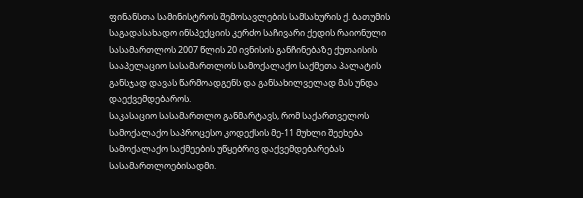ფინანსთა სამინისტროს შემოსავლების სამსახურის ქ. ბათუმის საგადასახადო ინსპექციის კერძო საჩივარი ქედის რაიონული სასამართლოს 2007 წლის 20 ივნისის განჩინებაზე ქუთაისის სააპელაციო სასამართლოს სამოქალაქო საქმეთა პალატის განსჯად დავას წარმოადგენს და განსახილველად მას უნდა დაექვემდებაროს.
საკასაციო სასამართლო განმარტავს, რომ საქართველოს სამოქალაქო საპროცესო კოდექსის მე-11 მუხლი შეეხება სამოქალაქო საქმეების უწყებრივ დაქვემდებარებას სასამართლოებისადმი.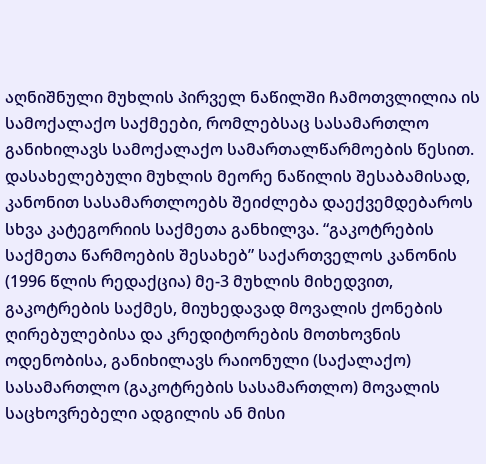აღნიშნული მუხლის პირველ ნაწილში ჩამოთვლილია ის სამოქალაქო საქმეები, რომლებსაც სასამართლო განიხილავს სამოქალაქო სამართალწარმოების წესით. დასახელებული მუხლის მეორე ნაწილის შესაბამისად, კანონით სასამართლოებს შეიძლება დაექვემდებაროს სხვა კატეგორიის საქმეთა განხილვა. “გაკოტრების საქმეთა წარმოების შესახებ” საქართველოს კანონის (1996 წლის რედაქცია) მე-3 მუხლის მიხედვით, გაკოტრების საქმეს, მიუხედავად მოვალის ქონების ღირებულებისა და კრედიტორების მოთხოვნის ოდენობისა, განიხილავს რაიონული (საქალაქო) სასამართლო (გაკოტრების სასამართლო) მოვალის საცხოვრებელი ადგილის ან მისი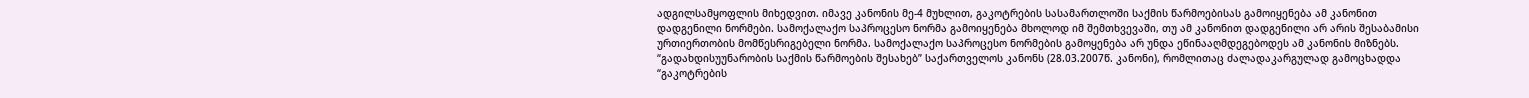ადგილსამყოფლის მიხედვით. იმავე კანონის მე-4 მუხლით, გაკოტრების სასამართლოში საქმის წარმოებისას გამოიყენება ამ კანონით დადგენილი ნორმები. სამოქალაქო საპროცესო ნორმა გამოიყენება მხოლოდ იმ შემთხვევაში, თუ ამ კანონით დადგენილი არ არის შესაბამისი ურთიერთობის მომწესრიგებელი ნორმა. სამოქალაქო საპროცესო ნორმების გამოყენება არ უნდა ეწინააღმდეგებოდეს ამ კანონის მიზნებს. “გადახდისუუნარობის საქმის წარმოების შესახებ” საქართველოს კანონს (28.03.2007წ. კანონი), რომლითაც ძალადაკარგულად გამოცხადდა “გაკოტრების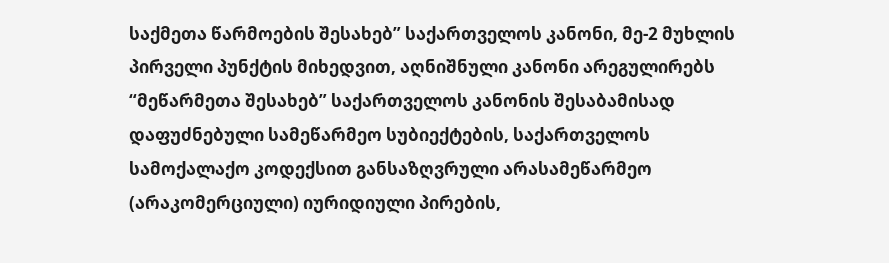საქმეთა წარმოების შესახებ” საქართველოს კანონი, მე-2 მუხლის პირველი პუნქტის მიხედვით, აღნიშნული კანონი არეგულირებს “მეწარმეთა შესახებ” საქართველოს კანონის შესაბამისად დაფუძნებული სამეწარმეო სუბიექტების, საქართველოს სამოქალაქო კოდექსით განსაზღვრული არასამეწარმეო (არაკომერციული) იურიდიული პირების,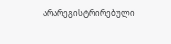არარეგისტრირებული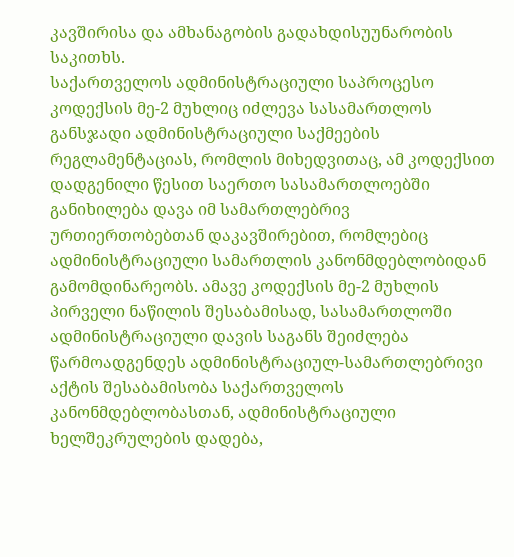კავშირისა და ამხანაგობის გადახდისუუნარობის საკითხს.
საქართველოს ადმინისტრაციული საპროცესო კოდექსის მე-2 მუხლიც იძლევა სასამართლოს განსჯადი ადმინისტრაციული საქმეების რეგლამენტაციას, რომლის მიხედვითაც, ამ კოდექსით დადგენილი წესით საერთო სასამართლოებში განიხილება დავა იმ სამართლებრივ ურთიერთობებთან დაკავშირებით, რომლებიც ადმინისტრაციული სამართლის კანონმდებლობიდან გამომდინარეობს. ამავე კოდექსის მე-2 მუხლის პირველი ნაწილის შესაბამისად, სასამართლოში ადმინისტრაციული დავის საგანს შეიძლება წარმოადგენდეს ადმინისტრაციულ-სამართლებრივი აქტის შესაბამისობა საქართველოს კანონმდებლობასთან, ადმინისტრაციული ხელშეკრულების დადება,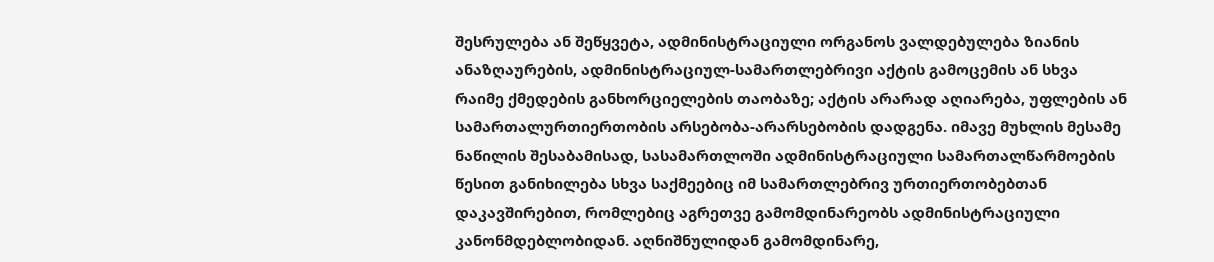შესრულება ან შეწყვეტა, ადმინისტრაციული ორგანოს ვალდებულება ზიანის ანაზღაურების, ადმინისტრაციულ-სამართლებრივი აქტის გამოცემის ან სხვა რაიმე ქმედების განხორციელების თაობაზე; აქტის არარად აღიარება, უფლების ან სამართალურთიერთობის არსებობა-არარსებობის დადგენა. იმავე მუხლის მესამე ნაწილის შესაბამისად, სასამართლოში ადმინისტრაციული სამართალწარმოების წესით განიხილება სხვა საქმეებიც იმ სამართლებრივ ურთიერთობებთან დაკავშირებით, რომლებიც აგრეთვე გამომდინარეობს ადმინისტრაციული კანონმდებლობიდან. აღნიშნულიდან გამომდინარე,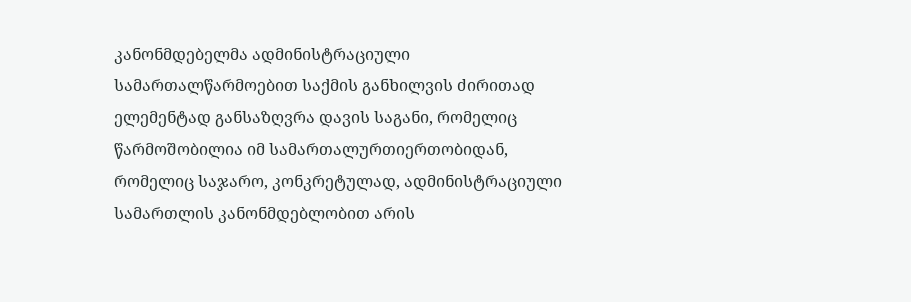კანონმდებელმა ადმინისტრაციული სამართალწარმოებით საქმის განხილვის ძირითად ელემენტად განსაზღვრა დავის საგანი, რომელიც წარმოშობილია იმ სამართალურთიერთობიდან, რომელიც საჯარო, კონკრეტულად, ადმინისტრაციული სამართლის კანონმდებლობით არის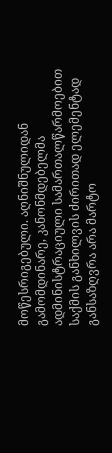მოწესრიგებული. აღნიშნულიდან გამომდინარე, კანონმდებელმა ადმინისტრაციული სამართალწარმოებით საქმის განხილვის ძირითად ელემენტად განსაზღვრა არა მარტო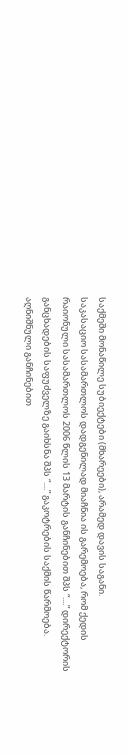საქმეში მონაწილე სუბიექტები (მხარეები), არამედ დავის საგანი.
საკასაციო სასამართლოს დადგენილად მიაჩნია ის გარემოება, რომ ქედის რაიონული სასამართლოს 2006 წლის 13 მარტის განჩინებით შპს “....” დირექტორის განცხადების საფუძველზე გაიხსნა შპს “....” გაკოტრების საქმის წარმოება. აღნიშნული განჩინებით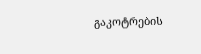გაკოტრების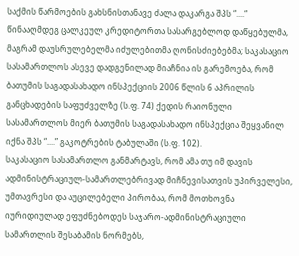საქმის წარმოების გახსნისთანავე ძალა დაკარგა შპს “....“ წინააღმდეგ ცალკეულ კრედიტორთა სასარგებლოდ დაწყებულმა, მაგრამ დაუსრულებელმა იძულებითმა ღონისძიებებმა; საკასაციო სასამართლოს ასევე დადგენილად მიაჩნია ის გარემოება, რომ ბათუმის საგადასახადო ინსპექციის 2006 წლის 6 აპრილის განცხადების საფუძველზე (ს.ფ. 74) ქედის რაიონული სასამართლოს მიერ ბათუმის საგადასახადო ინსპექცია შეყვანილ იქნა შპს “....” გაკოტრების ტაბულაში (ს.ფ. 102).
საკასაციო სასამართლო განმარტავს, რომ ამა თუ იმ დავის ადმინისტრაციულ-სამართლებრივად მიჩნევისათვის უპირველესი, უმთავრესი და აუცილებელი პირობაა, რომ მოთხოვნა იურიდიულად ეფუძნებოდეს საჯარო-ადმინისტრაციული სამართლის შესაბამის ნორმებს,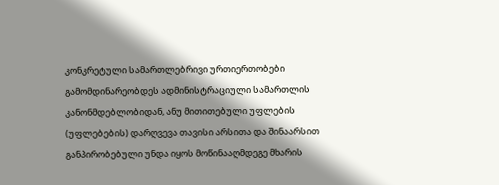კონკრეტული სამართლებრივი ურთიერთობები გამომდინარეობდეს ადმინისტრაციული სამართლის კანონმდებლობიდან, ანუ მითითებული უფლების (უფლებების) დარღვევა თავისი არსითა და შინაარსით განპირობებული უნდა იყოს მოწინააღმდეგე მხარის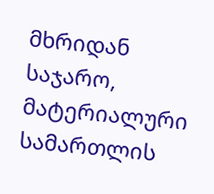მხრიდან საჯარო, მატერიალური სამართლის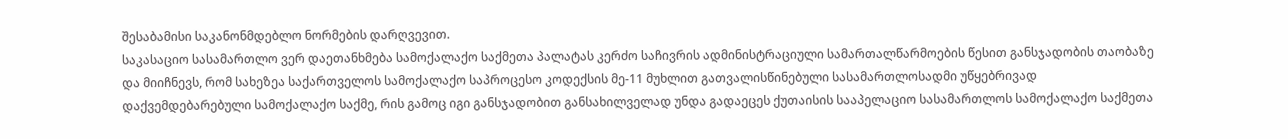შესაბამისი საკანონმდებლო ნორმების დარღვევით.
საკასაციო სასამართლო ვერ დაეთანხმება სამოქალაქო საქმეთა პალატას კერძო საჩივრის ადმინისტრაციული სამართალწარმოების წესით განსჯადობის თაობაზე და მიიჩნევს, რომ სახეზეა საქართველოს სამოქალაქო საპროცესო კოდექსის მე-11 მუხლით გათვალისწინებული სასამართლოსადმი უწყებრივად დაქვემდებარებული სამოქალაქო საქმე, რის გამოც იგი განსჯადობით განსახილველად უნდა გადაეცეს ქუთაისის სააპელაციო სასამართლოს სამოქალაქო საქმეთა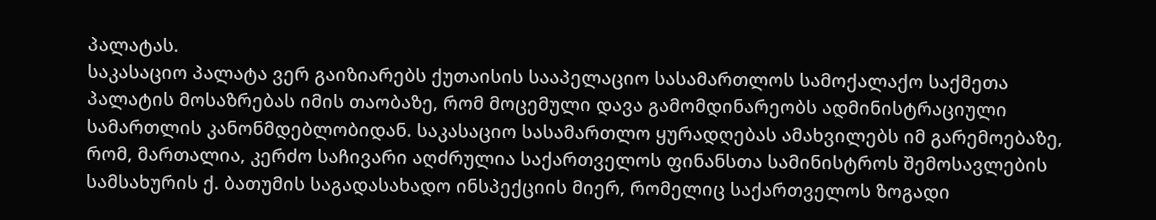პალატას.
საკასაციო პალატა ვერ გაიზიარებს ქუთაისის სააპელაციო სასამართლოს სამოქალაქო საქმეთა პალატის მოსაზრებას იმის თაობაზე, რომ მოცემული დავა გამომდინარეობს ადმინისტრაციული სამართლის კანონმდებლობიდან. საკასაციო სასამართლო ყურადღებას ამახვილებს იმ გარემოებაზე, რომ, მართალია, კერძო საჩივარი აღძრულია საქართველოს ფინანსთა სამინისტროს შემოსავლების სამსახურის ქ. ბათუმის საგადასახადო ინსპექციის მიერ, რომელიც საქართველოს ზოგადი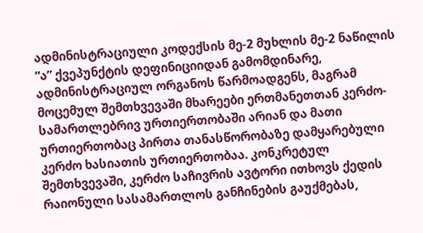ადმინისტრაციული კოდექსის მე-2 მუხლის მე-2 ნაწილის “ა” ქვეპუნქტის დეფინიციიდან გამომდინარე, ადმინისტრაციულ ორგანოს წარმოადგენს, მაგრამ მოცემულ შემთხვევაში მხარეები ერთმანეთთან კერძო-სამართლებრივ ურთიერთობაში არიან და მათი ურთიერთობაც პირთა თანასწორობაზე დამყარებული კერძო ხასიათის ურთიერთობაა. კონკრეტულ შემთხვევაში, კერძო საჩივრის ავტორი ითხოვს ქედის რაიონული სასამართლოს განჩინების გაუქმებას,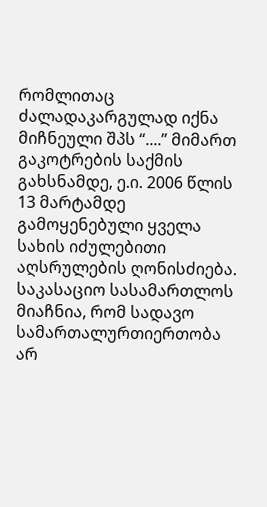რომლითაც ძალადაკარგულად იქნა მიჩნეული შპს “....” მიმართ გაკოტრების საქმის გახსნამდე, ე.ი. 2006 წლის 13 მარტამდე გამოყენებული ყველა სახის იძულებითი აღსრულების ღონისძიება.
საკასაციო სასამართლოს მიაჩნია, რომ სადავო სამართალურთიერთობა არ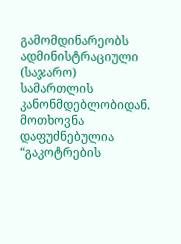გამომდინარეობს ადმინისტრაციული (საჯარო) სამართლის კანონმდებლობიდან. მოთხოვნა დაფუძნებულია “გაკოტრების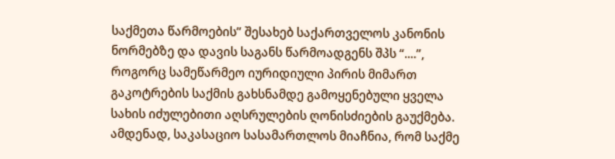საქმეთა წარმოების” შესახებ საქართველოს კანონის ნორმებზე და დავის საგანს წარმოადგენს შპს “....”, როგორც სამეწარმეო იურიდიული პირის მიმართ გაკოტრების საქმის გახსნამდე გამოყენებული ყველა სახის იძულებითი აღსრულების ღონისძიების გაუქმება.
ამდენად, საკასაციო სასამართლოს მიაჩნია, რომ საქმე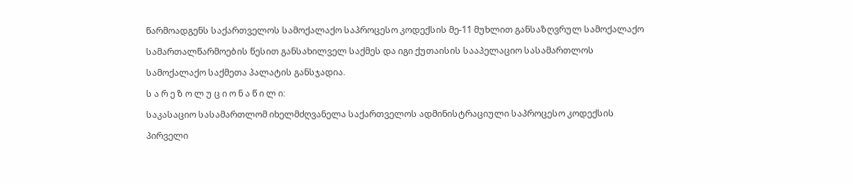წარმოადგენს საქართველოს სამოქალაქო საპროცესო კოდექსის მე-11 მუხლით განსაზღვრულ სამოქალაქო სამართალწარმოების წესით განსახილველ საქმეს და იგი ქუთაისის სააპელაციო სასამართლოს სამოქალაქო საქმეთა პალატის განსჯადია.
ს ა რ ე ზ ო ლ უ ც ი ო ნ ა წ ი ლ ი:
საკასაციო სასამართლომ იხელმძღვანელა საქართველოს ადმინისტრაციული საპროცესო კოდექსის პირველი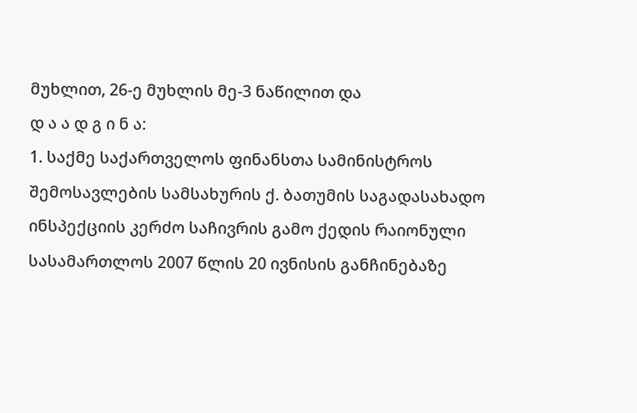მუხლით, 26-ე მუხლის მე-3 ნაწილით და
დ ა ა დ გ ი ნ ა:
1. საქმე საქართველოს ფინანსთა სამინისტროს შემოსავლების სამსახურის ქ. ბათუმის საგადასახადო ინსპექციის კერძო საჩივრის გამო ქედის რაიონული სასამართლოს 2007 წლის 20 ივნისის განჩინებაზე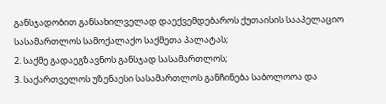განსჯადობით განსახილველად დაექვემდებაროს ქუთაისის სააპელაციო სასამართლოს სამოქალაქო საქმეთა პალატას;
2. საქმე გადაეგზავნოს განსჯად სასამართლოს;
3. საქართველოს უზენაესი სასამართლოს განჩინება საბოლოოა და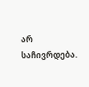არ საჩივრდება.